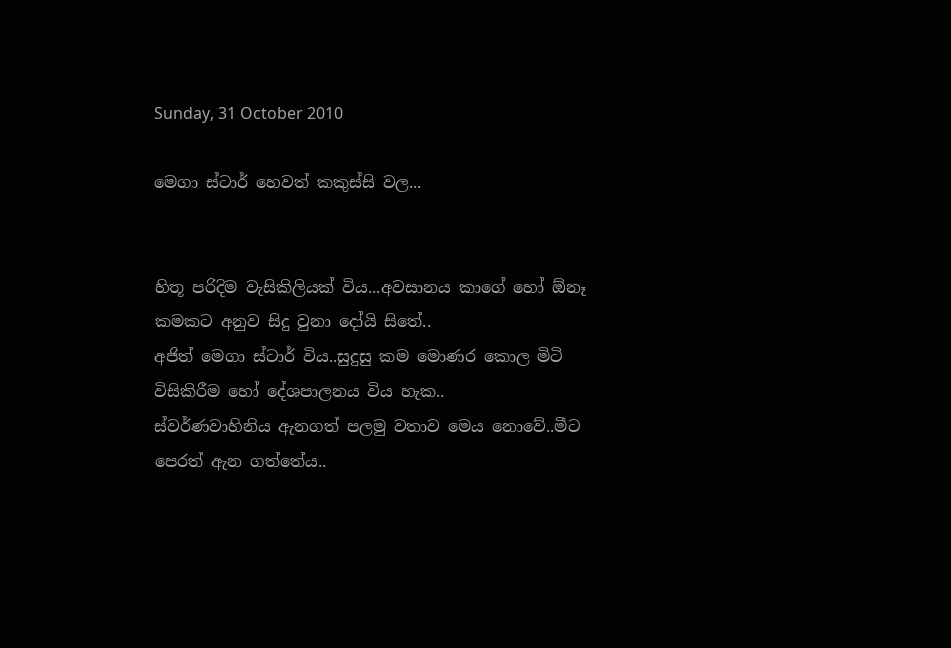Sunday, 31 October 2010

මෙගා ස්ටාර් හෙවත් කකුස්සි වල...


හිතූ පරිදිම වැසිකිලියක් විය...අවසානය කාගේ හෝ ඕනෑ කමකට අනුව සිදු වුනා දෝයි සිතේ..
අජිත් මෙගා ස්ටාර් විය..සුදුසු කම මොණර කොල මිටි විසිකිරීම හෝ දේශපාලනය විය හැක..
ස්වර්ණවාහිනිය ඇනගත් පලමු වතාව මෙය නොවේ..මීට පෙරත් ඇන ගත්තේය..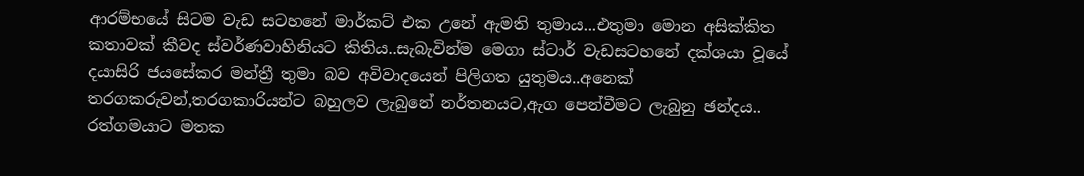ආරම්භයේ සිටම වැඩ සටහනේ මාර්කට් එක උනේ ඇමති තුමාය...එතුමා මොන අසික්කිත කතාවක් කීවද ස්වර්ණවාහිනියට කිතිය..සැබැවින්ම මෙගා ස්ටාර් වැඩසටහනේ දක්ශයා වූයේ දයාසිරි ජයසේකර මන්ත්‍රී තුමා බව අවිවාදයෙන් පිලිගත යුතුමය..අනෙක් තරගකරුවන්,තරගකාරියන්ට බහුලව ලැබුනේ නර්තනයට,ඇග පෙන්වීමට ලැබුනු ඡන්දය..
රත්ගමයාට මතක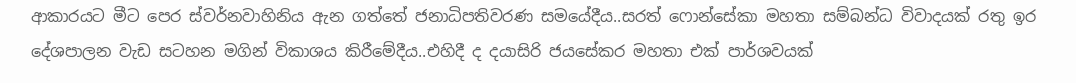ආකාරයට මීට පෙර ස්වර්නවාහිනිය ඇන ගත්තේ ජනාධිපතිවරණ සමයේදීය..සරත් ෆොන්සේකා මහතා සම්බන්ධ විවාදයක් රතු ඉර දේශපාලන වැඩ සටහන මගින් විකාශය කිරීමේදීය..එහිදී ද දයාසිරි ජයසේකර මහතා එක් පාර්ශවයක්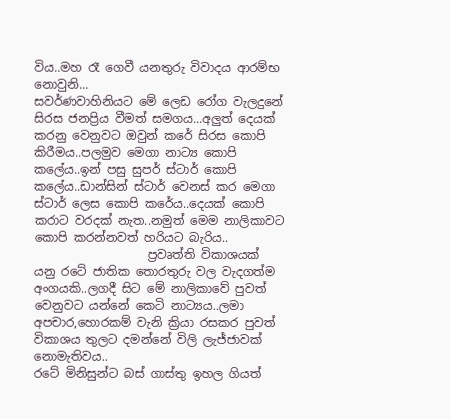විය..මහ රෑ ගෙවී යනතුරු විවාදය ආරම්භ නොවුනි...
සවර්ණවාහිනියට මේ ලෙඩ රෝග වැලදුනේ සිරස ජනප්‍රිය වීමත් සමගය...අලුත් දෙයක් කරනු වෙනුවට ඔවුන් කරේ සිරස කොපි කිරීමය..පලමුව මෙගා නාට්‍ය කොපි කලේය..ඉන් පසු සුපර් ස්ටාර් කොපි කලේය..ඩාන්සින් ස්ටාර් වෙනස් කර මෙගා ස්ටාර් ලෙස කොපි කරේය..දෙයක් කොපි කරාට වරදක් නැත..නමුත් මෙම නාලිකාවට කොපි කරන්නවත් හරියට බැරිය..
                   ප්‍රවෘත්ති විකාශයක් යනු රටේ ජාතික තොරතුරු වල වැදගත්ම අංගයකි..ලගදී සිට මේ නාලිකාවේ පුවත් වෙනුවට යන්නේ කෙටි නාට්‍යය..ලමා අපචාර,හොරකම් වැනි ක්‍රියා රසකර පුවත් විකාශය තුලට දමන්නේ විලි ලැජ්ජාවක් නොමැතිවය..
රටේ මිනිසුන්ට බස් ගාස්තු ඉහල ගියත්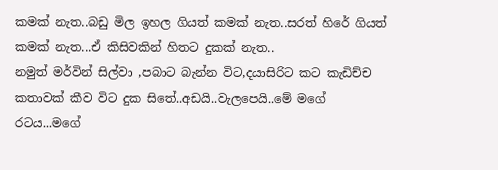කමක් නැත..බඩු මිල ඉහල ගියත් කමක් නැත..සරත් හිරේ ගියත් කමක් නැත...ඒ කිසිවකින් හිතට දුකක් නැත..
නමුත් මර්වින් සිල්වා ,පබාට බැන්න විට,දයාසිරිට කට කැඩිච්ච කතාවක් කීව විට දුක සිතේ..අඩයි..වැලපෙයි..මේ මගේ රටය...මගේ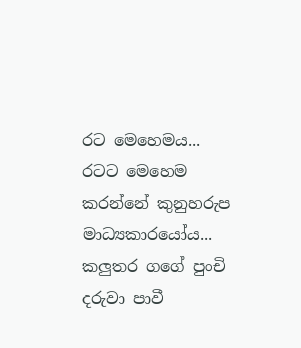රට මෙහෙමය...
රටට මෙහෙම කරන්නේ කුනුහරුප මාධ්‍යකාරයෝය...
කලුතර ගගේ පුංචි දරුවා පාවී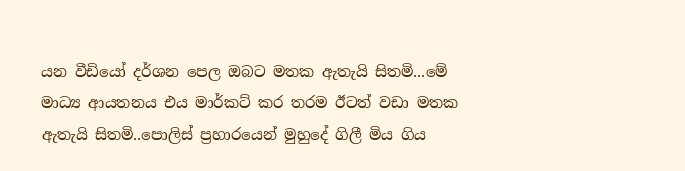යන වීඩියෝ දර්ශන පෙල ඔබට මතක ඇතැයි සිතමි...මේ මාධ්‍ය ආයතනය එය මාර්කට් කර තරම ඊටත් වඩා මතක ඇතැයි සිතමි..පොලිස් ප්‍රහාරයෙන් මුහුදේ ගිලී මිය ගිය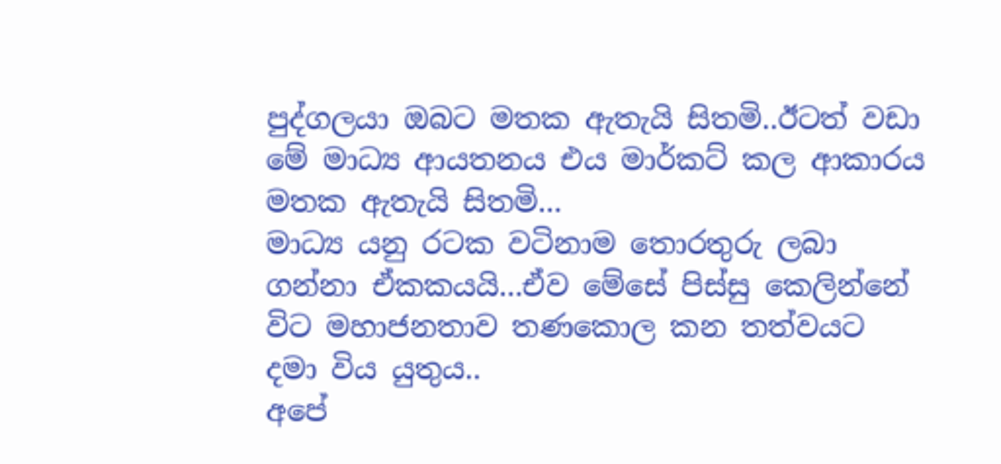පුද්ගලයා ඔබට මතක ඇතැයි සිතමි..ඊටත් වඩා මේ මාධ්‍ය ආයතනය එය මාර්කට් කල ආකාරය මතක ඇතැයි සිතමි...
මාධ්‍ය යනු රටක වටිනාම තොරතුරු ලබා ගන්නා ඒකකයයි...ඒව මේසේ පිස්සු කෙලින්නේ විට මහාජනතාව තණකොල කන තත්වයට දමා විය යුතුය..
අපේ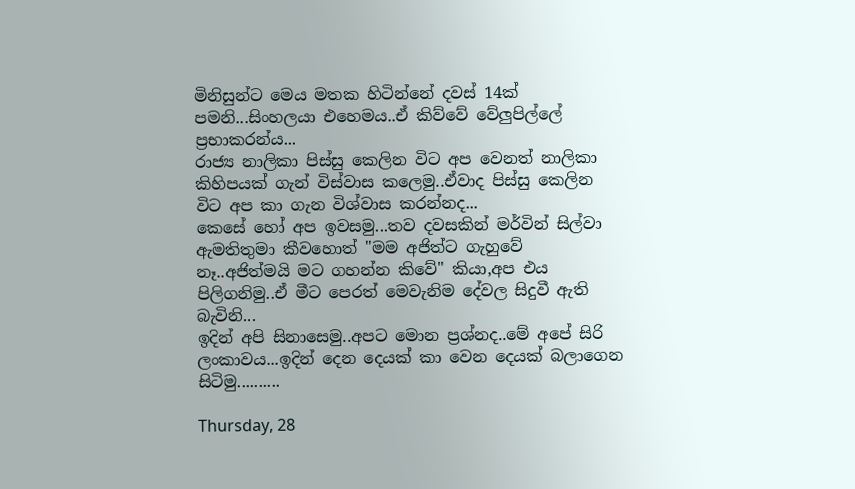මිනිසුන්ට මෙය මතක හිටින්නේ දවස් 14ක් පමනි...සිංහලයා එහෙමය..ඒ කිව්වේ වේලුපිල්ලේ ප්‍රභාකරන්ය...
රාජ්‍ය නාලිකා පිස්සු කෙලින විට අප වෙනත් නාලිකා කිහිපයක් ගැන් විස්වාස කලෙමු..ඒවාද පිස්සු කෙලින විට අප කා ගැන විශ්වාස කරන්නද...
කෙසේ හෝ අප ඉවසමු...තව දවසකින් මර්වින් සිල්වා ඇමතිතුමා කීවහොත් "මම අජිත්ට ගැහුවේ නෑ..අජිත්මයි මට ගහන්න කිවේ" කියා,අප එය පිලිගනිමු..ඒ මීට පෙරත් මෙවැනිම දේවල සිදුවී ඇති බැවිනි...
ඉදින් අපි සිනාසෙමු..අපට මොන ප්‍රශ්නද..මේ අපේ සිරි ලංකාවය...ඉදින් දෙන දෙයක් කා වෙන දෙයක් බලාගෙන සිටිමු..........

Thursday, 28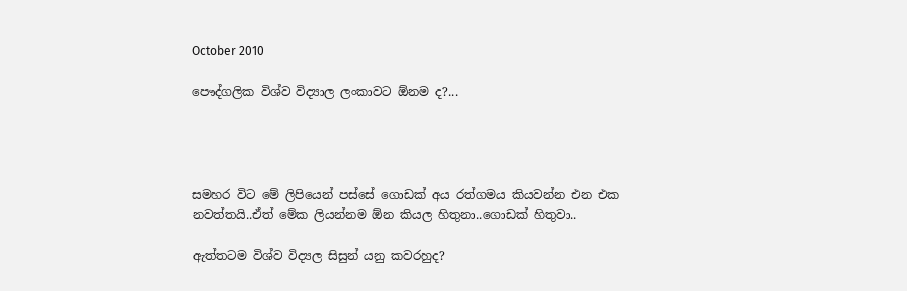October 2010

පෞද්ගලික විශ්ව විද්‍යාල ලංකාවට ඕනම ද?...




සමහර විට මේ ලිපියෙන් පස්සේ ගොඩක් අය රත්ගමය කියවන්න එන එක නවත්තයි..ඒත් මේක ලියන්නම ඕන කියල හිතුනා..ගොඩක් හිතුවා..

ඇත්තටම විශ්ව විද්‍යල සිසුන් යනු කවරහුද?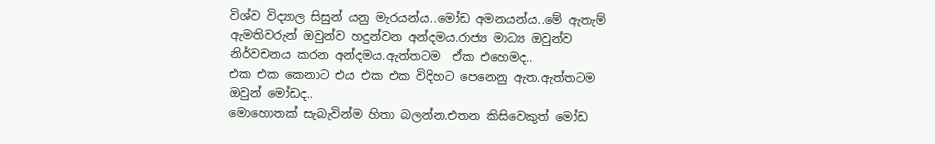විශ්ව විද්‍යාල සිසුන් යනු මැරයන්ය..මෝඩ අමනයන්ය..මේ ඇතැම් ඇමතිවරුන් ඔවුන්ව හදුන්වන අන්දමය.රාජ්‍ය මාධ්‍ය ඔවුන්ව නිර්වචනය කරන අන්දමය.ඇත්තටම  ඒක එහෙමද..
එක එක කෙනාට එය එක එක විදිහට පෙනෙනු ඇත.ඇත්තටම ඔවුන් මෝඩද..
මොහොතක් සැබැවින්ම හිතා බලන්න.එතන කිසිවෙකුත් මෝඩ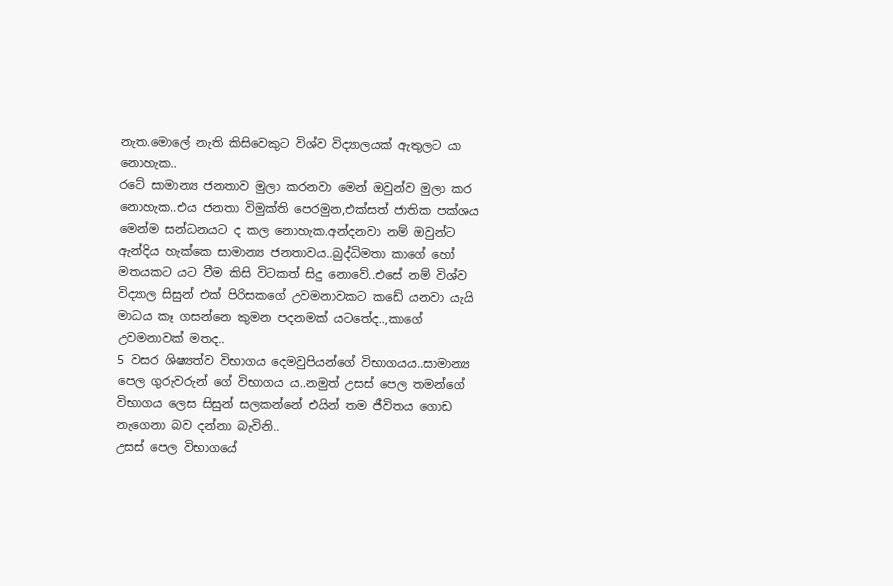නැත.මොලේ නැති කිසිවෙකුට විශ්ව විද්‍යාලයක් ඇතුලට යා නොහැක..
රටේ සාමාන්‍ය ජනතාව මුලා කරනවා මෙන් ඔවුන්ව මුලා කර නොහැක..එය ජනතා විමුක්ති පෙරමුන,එක්සත් ජාතික පක්ශය මෙන්ම සන්ධනයට ද කල නොහැක.අන්දනවා නම් ඔවුන්ට ඇන්දිය හැක්කෙ සාමාන්‍ය ජනතාවය..බුද්ධිමතා කාගේ හෝ මතයකට යට වීම කිසි විටකත් සිදු නොවේ..එසේ නම් විශ්ව විද්‍යාල සිසුන් එක් පිරිසකගේ උවමනාවකට කඩේ යනවා යැයි මාධය කෑ ගසන්නෙ කුමන පදනමක් යටතේද..,කාගේ උවමනාවක් මතද..
5 වසර ශිෂ්‍යත්ව විභාගය දෙමවුපියන්ගේ විභාගයය..සාමාන්‍ය පෙල ගුරුවරුන් ගේ විභාගය ය..නමුත් උසස් පෙල තමන්ගේ විභාගය ලෙස සිසුන් සලකන්නේ එයින් තම ජීවිතය ගොඩ නැගෙනා බව දන්නා බැවිනි..
උසස් පෙල විභාගයේ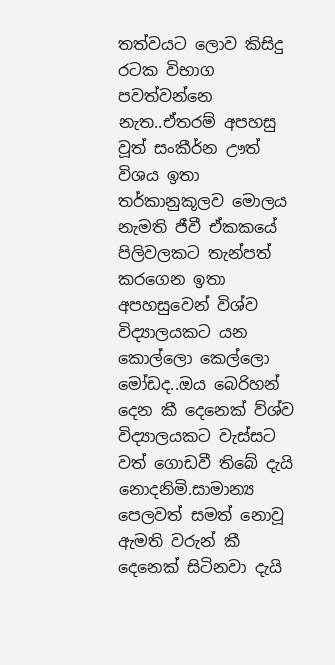තත්වයට ලොව කිසිදු රටක විභාග පවත්වන්නෙ නැත..ඒතරම් අපහසු වූත් සංකීර්න ඌත් විශ‍ය ඉතා තර්කානුකූලව මොලය නැමති ජීවී ඒකකයේ පිලිවලකට තැන්පත් කරගෙන ඉතා අපහසුවෙන් විශ්ව විද්‍යාලයකට යන කොල්ලො කෙල්ලො මෝඩද..ඔය බෙරිහන් දෙන කී දෙනෙක් ව්ශ්ව විද්‍යාලයකට වැස්සට වත් ගොඩවී තිබේ දැයි නොදනිමි.සාමාන්‍ය පෙලවත් සමත් නොවූ ඇමති වරුන් කී දෙනෙක් සිටිනවා දැයි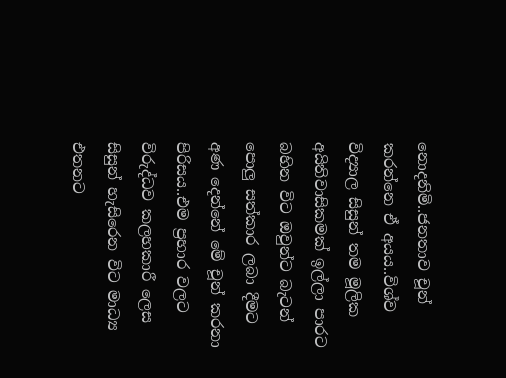නොදනිමි..ජනතාව චූන් කරන්නෙ ඒ අයය..විශ්ව විද්‍යාල සිසුන් තම මූලික අයිතිවාසිකමක් ඉල්ලා පාරට බහින විට ඔවුන්ට බැටන් පොලු සත්කාර ලබා දීමට අණ දෙන්නේ මේ චූන් කරනා පිරිසය..එම ප්‍රහාර වලට විරුද්ධව කලහකාරී ලෙස සිසුන් හැසිරෙන විට මාධ්‍ය එතනට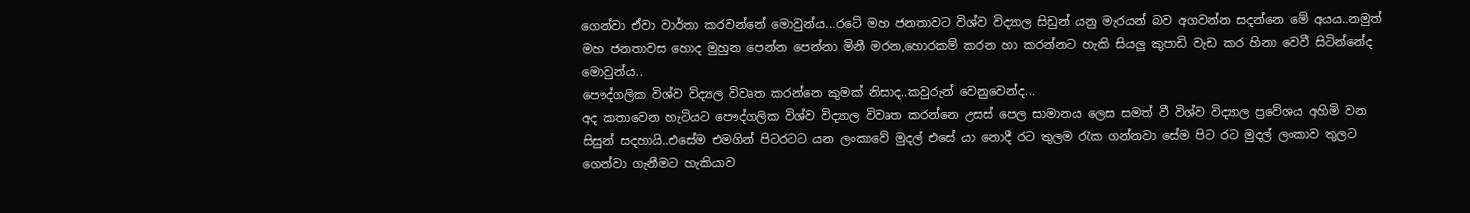ගෙන්වා ඒවා වාර්තා කරවන්නේ මොවුන්ය...රටේ මහ ජනතාවට විශ්ව විද්‍යාල සිඩුන් යනු මැරයන් බව අගවන්න සදන්නෙ මේ අයය..නමුත් මහ ජනතාවස හොද මුහුන පෙන්න පෙන්නා මිනී මරන,හොරකම් කරන හා කරන්නට හැකි සියලු කුපාඩි වැඩ කර හිනා වෙවී සිටින්නේද මොවුන්ය..
පෞද්ගලික විශ්ව විද්‍යල විවෘත කරන්නෙ කුමක් නිසාද..කවුරුන් වෙනුවෙන්ද...
අද කතාවෙන හැටියට පෞද්ගලික විශ්ව විද්‍යාල විවෘත කරන්නෙ උසස් පෙල සාමානය ලෙස සමත් වී විශ්ව විද්‍යාල ප්‍රවේශය අහිමි වන සිසුන් සදහායි..එසේම එමගින් පිටරටට යන ලංකාවේ මුදල් එසේ යා නොදී රට තුලම රැක ගන්නවා සේම පිට රට මුදල් ලංකාව තුලට ගෙන්වා ගැනීමට හැකියාව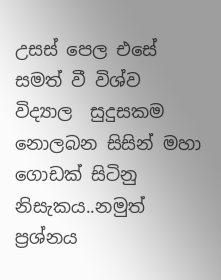උසස් පෙල එසේ සමත් වී විශ්ව විද්‍යාල  සුදුසකම නොලබන සිසින් මහා ගොඩක් සිටිනු නිසැකය..නමුත් ප්‍රශ්නය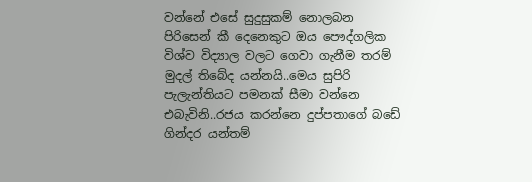වන්නේ එසේ සුදුසුකම් නොලබන පිරිසෙන් කී දෙනෙකුට ඔය පෞද්ගලික විශ්ව විද්‍යාල වලට ගෙවා ගැනීම තරම් මුදල් තිබේද යන්නයි..මෙය සුපිරි පැලැන්තියට පමනක් සීමා වන්නෙ එබැවිනි..රජය කරන්නෙ දුප්පතාගේ බඩේ ගින්දර යන්තම්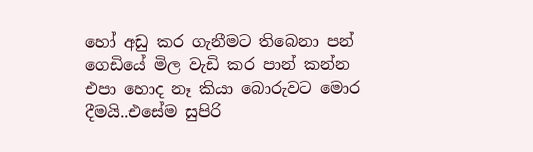හෝ අඩු කර ගැනීමට තිබෙනා පන් ගෙඩියේ මිල වැඩි කර පාන් කන්න එපා හොද නෑ කියා බොරුවට මොර දීමයි..එසේම සුපිරි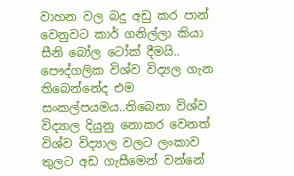වාහන වල බදු අඩු කර පාන් වෙනුවට කාර් ගනිල්ලා කියා සීනි බෝල ටෝක් දීමයි..
පෞද්ගලික විශ්ව විද්‍යල ගැන තිබෙන්නේද එම සංකල්පයමය..තිබෙනා විශ්ව විද්‍යාල දියුනු නොකර වෙනත් විශ්ව විද්‍යාල වලට ලංකාව තුලට අඩ ගැසීමෙන් වන්නේ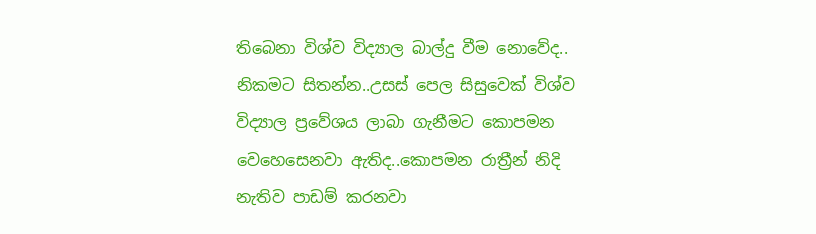තිබෙනා විශ්ව විද්‍යාල බාල්දු වීම නොවේද..
නිකමට සිතන්න..උසස් පෙල සිසුවෙක් විශ්ව විද්‍යාල ප්‍රවේශය ලාබා ගැනීමට කොපමන වෙහෙසෙනවා ඇතිද..කොපමන රාත්‍රීන් නිදි නැතිව පාඩම් කරනවා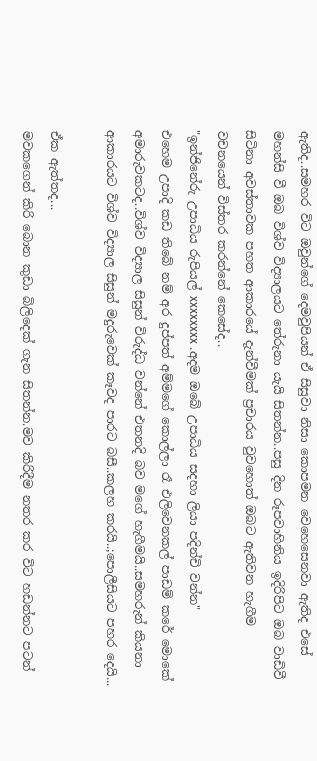ඇතිද..සමහර විට ඔවුන්ගේ දෙමවුපියන් ඒ සිසුවා නිසා කොපමන වෙහෙසෙනවා ඇතිද එසේ මහන්සි වී ඔබ විශ්ව විද්‍යාලයට තේරුනා යැයි සිතන්න..පසු දින රූපවාහිනිය ඉදිරිපිට ඔබ වාඩිවී සිටිනා අවස්තාවක පහත ආකාරයේ දැන්වීමක් ප්‍රචාරය වුවහොත් ඔබට ඇතිවන හැගීම වචනයෙන් විස්තර කරන්නේ කෙසේද..
"ඉන්ජිනේරු උපාධිය රුපියල් xxxxxxxx .අදම ඔබේ උපාධිය සදහා ලියා පදින්චි වන්න"
එහෙම උපාදි කඩ තිබේ නම් අර දුප්පත් අම්මගේ කොල්ලා රෑ එලිවෙනකල් පාඩම් කරේ මොකේ අමාරුවකටද..විශ්ව විද්‍යාල සිසුන් විරුද්ධ වන්නේ එතනදි බව මගේ හැගීමයි..සමහරුන් කියනා ආකාරයට විශ්ව විද්‍යාල සිසුන් මදුරුවෙක් කෑවද පාරට බසී..කලහ කරයි..;පොලීසියට පහර දෙයි...

ඒක ඇත්තද...
මවකගෙන් කිරි බොන කුඩා බිලිදෙක් ගැන සිතන්න.මව කිරිදීම නතර කර විට හඩන්නට පටන්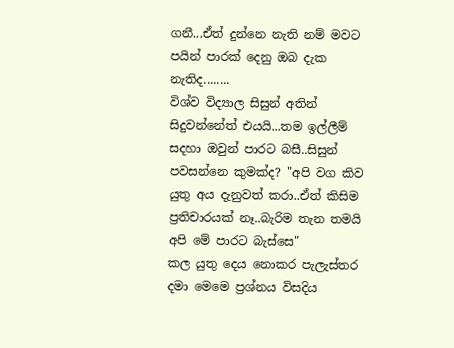ගනී...ඒත් දුන්නෙ නැති නම් මවට පයින් පාරක් දෙනු ඔබ දැක නැතිද........
විශ්ව විද්‍යාල සිසුන් අතින් සිදුවන්නේත් එයයි...තම ඉල්ලීම් සදහා ඔවුන් පාරට බසී..සිසුන් පවසන්නෙ කුමක්ද? "අපි වග කිව යුතු අය දැනුවත් කරා..ඒත් කිසිම ප්‍රතිචාරයක් නෑ..බැරිම තැන තමයි අපි මේ පාරට බැස්සෙ"
කල යුතු දෙය නොකර පැලැස්තර දමා මෙමෙ ප්‍රශ්නය විසදිය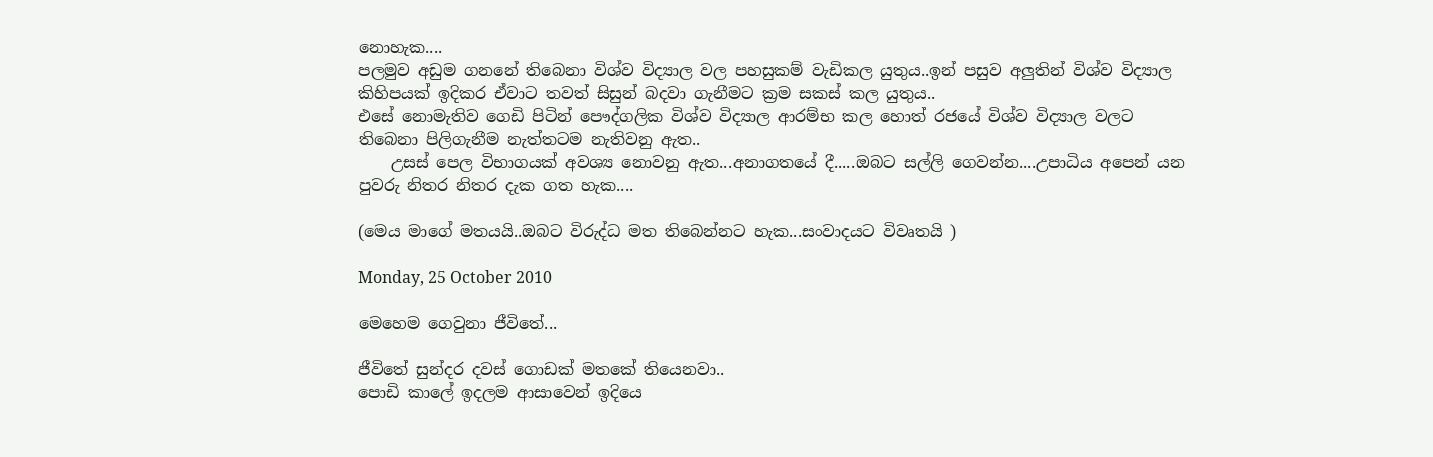නොහැක....
පලමුව අඩුම ගනනේ තිබෙනා විශ්ව විද්‍යාල වල පහසුකම් වැඩිකල යුතුය..ඉන් පසුව අලුතින් විශ්ව විද්‍යාල කිහිපයක් ඉදිකර ඒවාට තවත් සිසුන් බදවා ගැනීමට ක්‍රම සකස් කල යුතුය..
එසේ නොමැතිව ගෙඩි පිටින් පෞද්ගලික විශ්ව විද්‍යාල ආරම්භ කල හොත් රජයේ විශ්ව විද්‍යාල වලට තිබෙනා පිලිගැනීම නැත්තටම නැතිවනු ඇත..
    උසස් පෙල විභාගයක් අවශ්‍ය නොවනු ඇත...අනාගතයේ දී.....ඔබට සල්ලි ගෙවන්න....උපාධිය අපෙන් යන පුවරු නිතර නිතර දැක ගත හැක....

(මෙය මාගේ මතයයි..ඔබට විරුද්ධ මත තිබෙන්නට හැක...සංවාදයට විවෘතයි )

Monday, 25 October 2010

මෙහෙම ගෙවුනා ජීවිතේ...

ජීවිතේ සුන්දර දවස් ගොඩක් මතකේ තියෙනවා..
පොඩි කාලේ ඉදලම ආසාවෙන් ඉදියෙ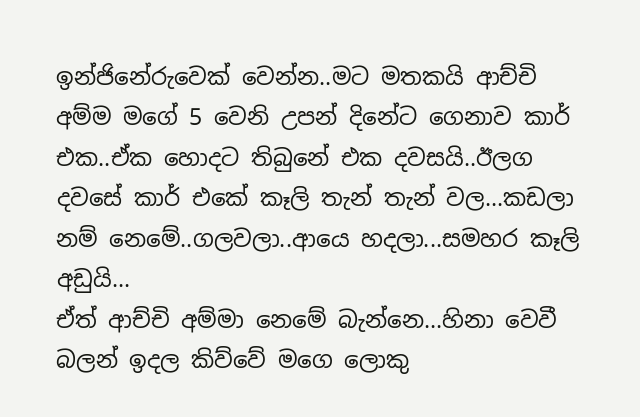ඉන්ජිනේරුවෙක් වෙන්න..මට මතකයි ආච්චි අම්ම මගේ 5 වෙනි උපන් දිනේට ගෙනාව කාර් එක..ඒක හොදට තිබුනේ එක දවසයි..ඊලග දවසේ කාර් එකේ කෑලි තැන් තැන් වල...කඩලා නම් නෙමේ..ගලවලා..ආයෙ හදලා...සමහර කෑලි අඩුයි...
ඒත් ආච්චි අම්මා නෙමේ බැන්නෙ...හිනා වෙවී බලන් ඉදල කිව්වේ මගෙ ලොකු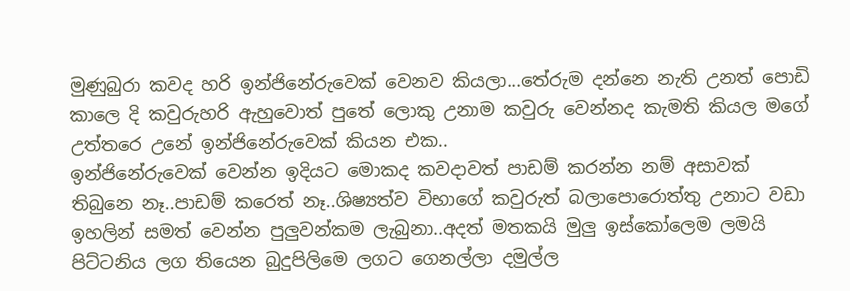මුණුබුරා කවද හරි ඉන්ජිනේරුවෙක් වෙනව කියලා...තේරුම දන්නෙ නැති උනත් පොඩි කාලෙ දි කවුරුහරි ඇහුවොත් පුතේ ලොකු උනාම කවුරු වෙන්නද කැමති කියල මගේ උත්තරෙ උනේ ඉන්ජිනේරුවෙක් කියන එක..
ඉන්ජිනේරුවෙක් වෙන්න ඉදියට මොකද කවදාවත් පාඩම් කරන්න නම් අසාවක් තිබුනෙ නෑ..පාඩම් කරෙත් නෑ..ශිෂ්‍යත්ව විභාගේ කවුරුත් බලාපොරොත්තු උනාට වඩා ඉහලින් සමත් වෙන්න පුලුවන්කම ලැබුනා..අදත් මතකයි මුලු ඉස්කෝලෙම ලමයි පිට්ටනිය ලග තියෙන බුදුපිලිමෙ ලගට ගෙනල්ලා දමුල්ල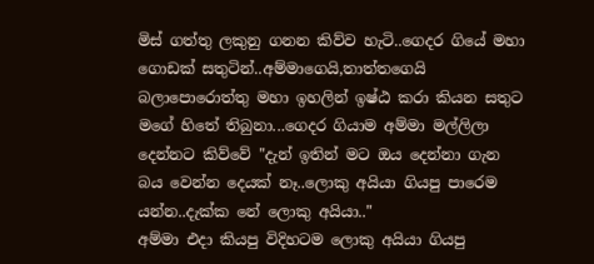මිස් ගත්තු ලකුනු ගනන කිව්ව හැටි..ගෙදර ගියේ මහා ගොඩක් සතුටින්..අම්මාගෙයි,තාත්තගෙයි බලාපොරොත්තු මහා ඉහලින් ඉෂ්ඨ කරා කියන සතුට මගේ හිතේ තිබුනා...ගෙදර ගියාම අම්මා මල්ලිලා දෙන්නට කිව්වේ "දැන් ඉතින් මට ඔය දෙන්නා ගැන බය වෙන්න දෙයක් නෑ..ලොකු අයියා ගියපු පාරෙම යන්න..දැක්ක නේ ලොකු අයියා.."
අම්මා එදා කියපු විදිහටම ලොකු අයියා ගියපු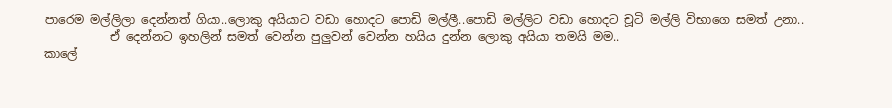පාරෙම මල්ලිලා දෙන්නත් ගියා..ලොකු අයියාට වඩා හොදට පොඩි මල්ලී..පොඩි මල්ලිට වඩා හොදට චූටි මල්ලි විභාගෙ සමත් උනා..
           ඒ දෙන්නට ඉහලින් සමත් වෙන්න පුලුවන් වෙන්න හයිය දුන්න ලොකු අයියා තමයි මම..
කාලේ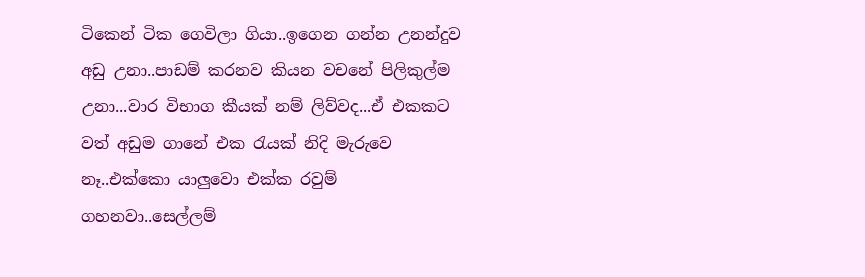ටිකෙන් ටික ගෙවිලා ගියා..ඉගෙන ගන්න උනන්දුව අඩු උනා..පාඩම් කරනව කියන වචනේ පිලිකුල්ම උනා...වාර විභාග කීයක් නම් ලිව්වද...ඒ එකකට වත් අඩුම ගානේ එක රැයක් නිදි මැරුවෙ නෑ..එක්කො යාලුවො එක්ක රවුම් ගහනවා..සෙල්ලම්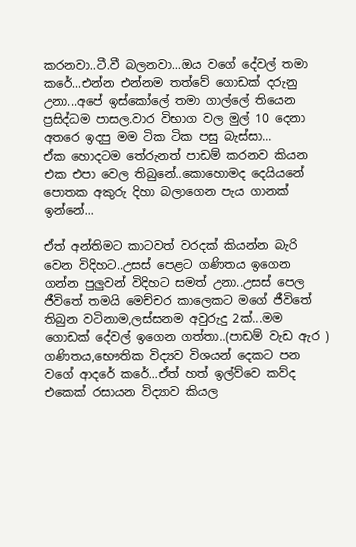කරනවා..ටී.වී බලනවා...ඔය වගේ දේවල් තමා කරේ...එන්න එන්නම තත්වේ ගොඩක් දරුනු උනා...අපේ ඉස්කෝලේ තමා ගාල්ලේ තියෙන ප්‍රසිද්ධම පාසල.වාර විභාග වල මුල් 10 දෙනා අතරෙ ඉදපු මම ටික ටික පසු බැස්සා...
ඒක හොදටම තේරුනත් පාඩම් කරනව කියන එක එපා වෙල තිබුනේ..කොහොමද දෙයියනේ පොතක අකුරු දිහා බලාගෙන පැය ගානක් ඉන්නේ...

ඒත් අන්තිමට කාටවත් වරදක් කියන්න බැරි වෙන විදිහට..උසස් පෙළට ගණිතය ඉගෙන ගන්න පුලුවන් විදිහට සමත් උනා..උසස් පෙල ජීවිතේ තමයි මෙච්චර කාලෙකට මගේ ජීවිතේ තිබුන වටිනාම,ලස්සනම අවුරුදු 2ක්...මම ගොඩක් දේවල් ඉගෙන ගත්තා..(පාඩම් වැඩ ඇර )
ගණිතය,භෞතික විද්‍යව විශයන් දෙකට පන වගේ ආදරේ කරේ...ඒත් හත් ඉල්ව්වෙ කව්ද එකෙක් රසායන විද්‍යාව කියල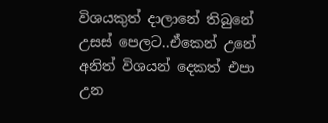විශයකුත් දාලානේ තිබුනේ උසස් පෙලට..ඒකෙන් උනේ අනිත් විශයන් දෙකත් එපා උන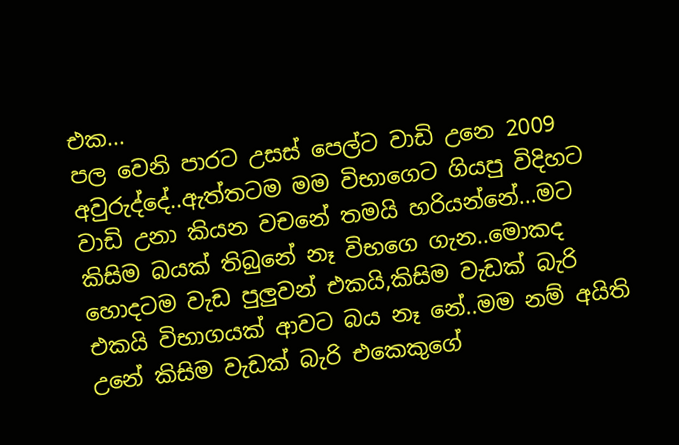එක...
පල වෙනි පාරට උසස් පෙල්ට වාඩි උනෙ 2009 අවුරුද්දේ..ඇත්තටම මම විභාගෙට ගියපු විදිහට වාඩි උනා කියන වචනේ තමයි හරියන්නේ...මට කිසිම බයක් තිබුනේ නෑ විභගෙ ගැන..මොකද හොදටම වැඩ පුලුවන් එකයි,කිසිම වැඩක් බැරි එකයි විභාගයක් ආවට බය නෑ නේ..මම නම් අයිති උනේ කිසිම වැඩක් බැරි එකෙකුගේ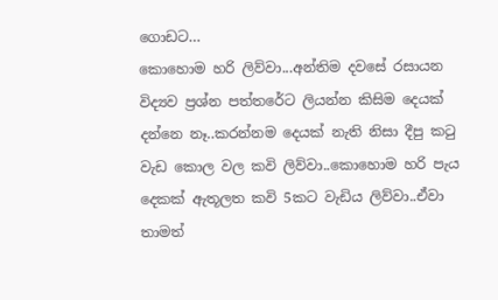ගොඩට...
කොහොම හරි ලිව්වා...අන්තිම දවසේ රසායන විද්‍යව ප්‍රශ්න පත්තරේට ලියන්න කිසිම දෙයක් දන්නෙ නෑ..කරන්නම දෙයක් නැති නිසා දීපු කටු වැඩ කොල වල කවි ලිව්වා..කොහොම හරි පැය දෙකක් ඇතූලත කවි 5කට වැඩිය ලිව්වා..ඒවා තාමත්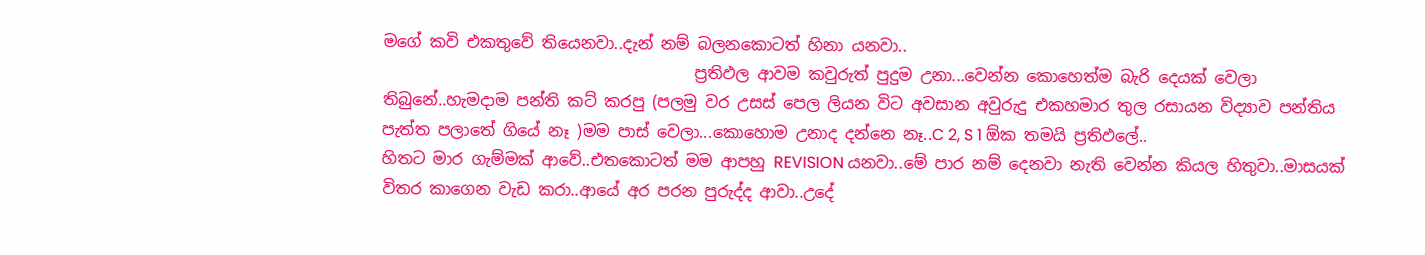මගේ කවි එකතුවේ තියෙනවා..දැන් නම් බලනකොටත් හිනා යනවා..
                                       ප්‍රතිඵල ආවම කවුරුත් පුදුම උනා...වෙන්න කොහෙත්ම බැරි දෙයක් වෙලා තිබුනේ..හැමදාම පන්ති කට් කරපු (පලමු වර උසස් පෙල ලියන විට අවසාන අවුරුදු එකහමාර තුල රසායන විද්‍යාව පන්තිය පැත්ත පලාතේ ගියේ නෑ )මම පාස් වෙලා...කොහොම උනාද දන්නෙ නෑ..C 2, S 1 ඕක තමයි ප්‍රතිඵලේ..
හිතට මාර ගැම්මක් ආවේ..එතකොටත් මම ආපහු REVISION යනවා..මේ පාර නම් දෙනවා නැති වෙන්න කියල හිතුවා..මාසයක් විතර කාගෙන වැඩ කරා..ආයේ අර පරන පුරුද්ද ආවා..උදේ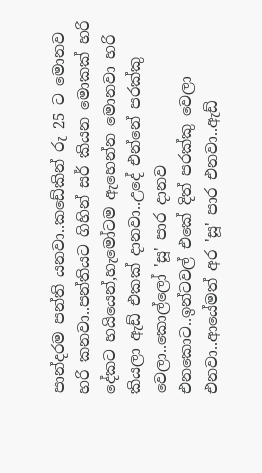පාන්දරම පන්ති යනවා..කඩේකින් රු 25 ට මොනව හරි කනවා..පන්තියට ගිහින් සර් කියන මොකක් හරි දේකට හයියෙන්,හැමෝටම ඇහෙන්න මොනවා හරි කියලා ඇඩ් එකක් දානවා..උදේ එන්නේ පරක්කු වෙලා..කොල්ලෝ 'සූ' පාර දානව එනකොට..ඉන්ටවල් එකේ දිත් පරක්කු වෙලා එනවා..ආයේමත් අර 'සූ' පාර එනවා..ඇඩ්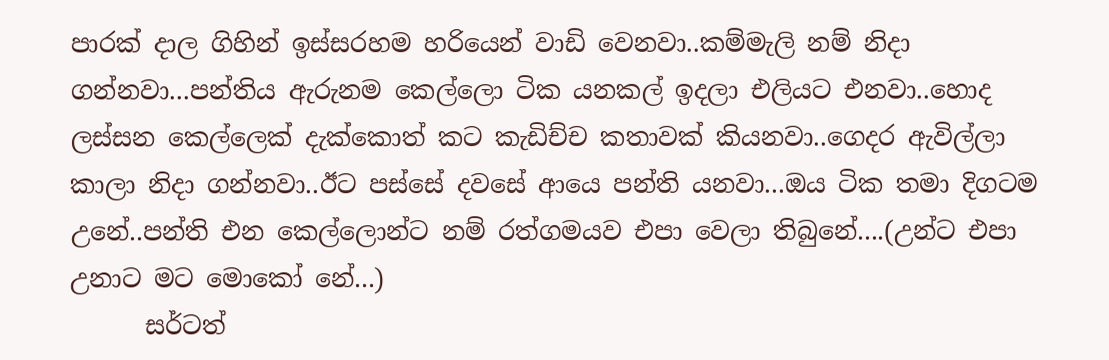පාරක් දාල ගිහින් ඉස්සරහම හරියෙන් වාඩි වෙනවා..කම්මැලි නම් නිදා ගන්නවා...පන්තිය ඇරුනම කෙල්ලො ටික යනකල් ඉදලා එලියට එනවා..හොද ලස්සන කෙල්ලෙක් දැක්කොත් කට කැඩිච්ච කතාවක් කියනවා..ගෙදර ඇවිල්ලා කාලා නිදා ගන්නවා..ඊට පස්සේ දවසේ ආයෙ පන්ති යනවා...ඔය ටික තමා දිගටම උනේ..පන්ති එන කෙල්ලොන්ට නම් රත්ගමයව එපා වෙලා තිබුනේ....(උන්ට එපා උනාට මට මොකෝ නේ...)
      සර්ටත්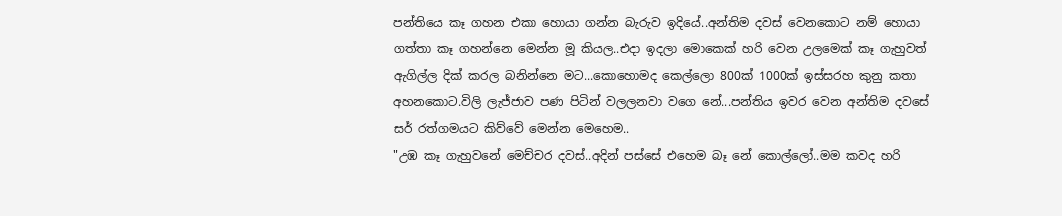පන්තියෙ කෑ ගහන එකා හොයා ගන්න බැරුව ඉදියේ..අන්තිම දවස් වෙනකොට නම් හොයා ගත්තා කෑ ගහන්නෙ මෙන්න මූ කියල..එදා ඉදලා මොකෙක් හරි වෙන උලමෙක් කෑ ගැහුවත් ඇගිල්ල දික් කරල බනින්නෙ මට...කොහොමද කෙල්ලො 800ක් 1000ක් ඉස්සරහ කුනු කතා අහනකොට.විලි ලැජ්ජාව පණ පිටින් වලලනවා වගෙ නේ...පන්තිය ඉවර වෙන අන්තිම දවසේ සර් රත්ගමයට කිව්වේ මෙන්න මෙහෙම..
"උඹ කෑ ගැහුවනේ මෙච්චර දවස්..අදින් පස්සේ එහෙම බෑ නේ කොල්ලෝ..මම කවද හරි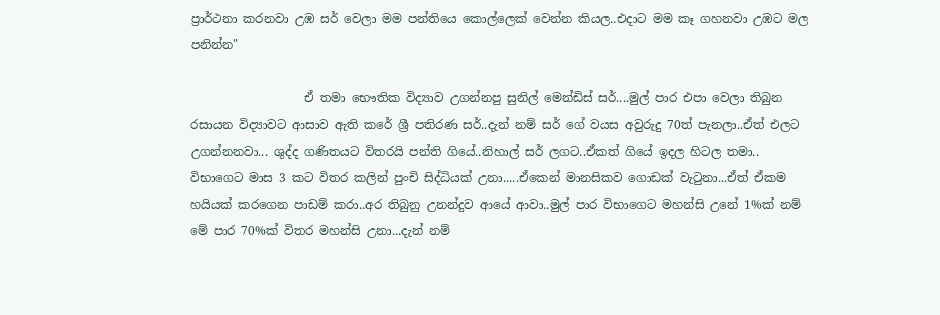ප්‍රාර්ථනා කරනවා උඹ සර් වෙලා මම පන්තියෙ කොල්ලෙක් වෙන්න කියල..එදාට මම කෑ ගහනවා උඹට මල පනින්න"

                   ඒ තමා භෞතික විද්‍යාව උගන්නපු සුනිල් මෙන්ඩිස් සර්....මුල් පාර එපා වෙලා තිබුන රසායන විද්‍යාවට ආසාව ඇති කරේ ශ්‍රී පතිරණ සර්..දැන් නම් සර් ගේ වයස අවුරුදු 70ත් පැනලා..ඒත් එලට උගන්නනවා... ශුද්ද ගණිතයට විතරයි පන්ති ගියේ..නිහාල් සර් ලගට..ඒකත් ගියේ ඉදල හිටල තමා..
විභාගෙට මාස 3 කට විතර කලින් පුංචි සිද්ධියක් උනා.....ඒකෙන් මානසිකව ගොඩක් වැටුනා...ඒත් ඒකම හයියක් කරගෙන පාඩම් කරා..අර තිබුනු උනන්දුව ආයේ ආවා..මුල් පාර විභාගෙට මහන්සි උනේ 1%ක් නම් මේ පාර 70%ක් විතර මහන්සි උනා...දැන් නම්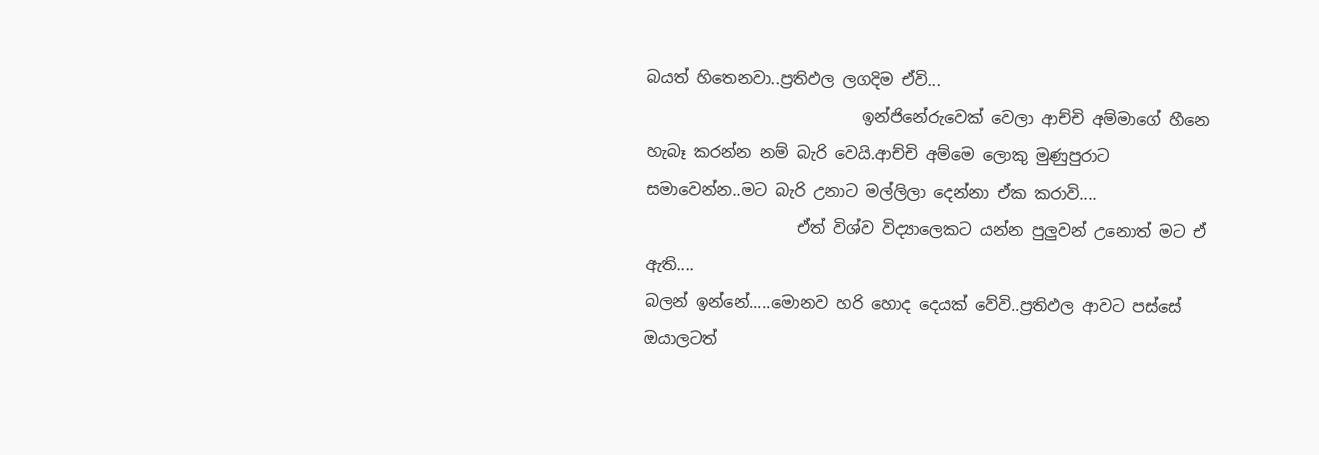බයත් හිතෙනවා..ප්‍රතිඵල ලගදිම ඒවි...
                           ඉන්ජිනේරුවෙක් වෙලා ආච්චි අම්මාගේ හීනෙ හැබෑ කරන්න නම් බැරි වෙයි.ආච්චි අම්මෙ ලොකු මුණුපුරාට සමාවෙන්න..මට බැරි උනාට මල්ලිලා දෙන්නා ඒක කරාවි....
                   ඒත් විශ්ව විද්‍යාලෙකට යන්න පුලුවන් උනොත් මට ඒ ඇති....
බලන් ඉන්නේ.....මොනව හරි හොද දෙයක් වේවි..ප්‍රතිඵල ආවට පස්සේ ඔයාලටත්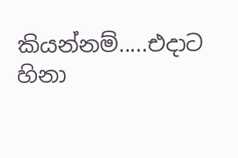කියන්නම්.....එදාට හිනා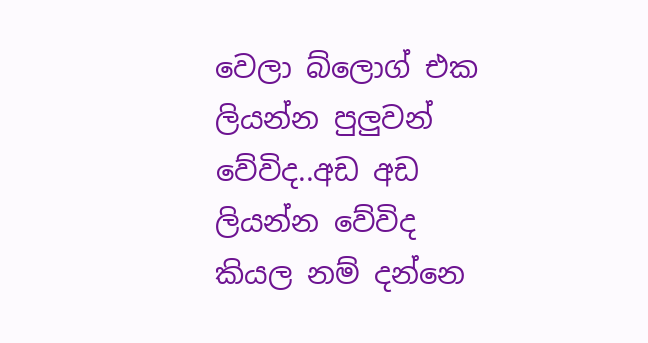වෙලා බ්ලොග් එක ලියන්න පුලුවන් වේවිද..අඩ අඩ ලියන්න වේවිද කියල නම් දන්නෙ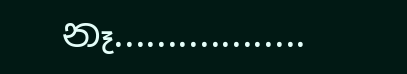නෑ..................